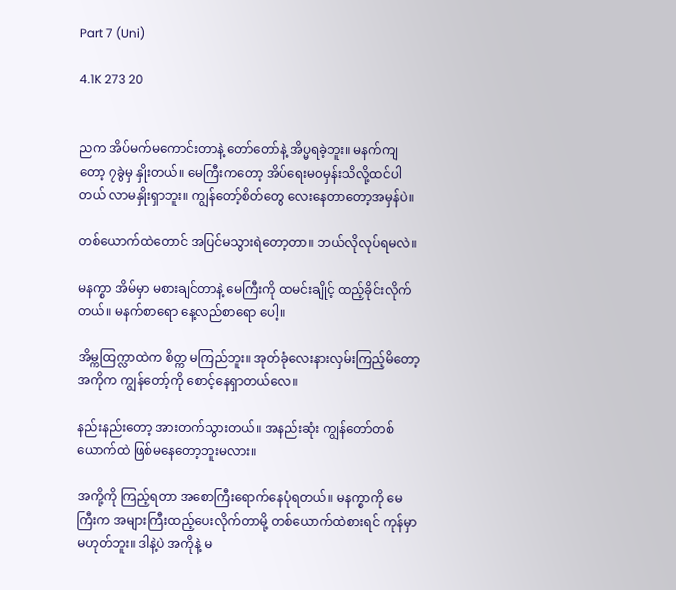Part 7 (Uni)

4.1K 273 20


ညက အိပ်မက်မကောင်းတာနဲ့ တော်တော်နဲ့ အိပ္မရခဲ့ဘူး။ မနက်ကျတော့ ၇ခွဲမှ နှိုးတယ်။ မေကြီးကတော့ အိပ်ရေးမ၀မှန်းသိလို့ထင်ပါတယ် လာမနှိုးရှာဘူး။ ကျွန်တော့်စိတ်တွေ လေးနေတာတော့အမှန်ပဲ။

တစ်ယောက်ထဲတောင် အပြင်မသွားရဲတော့တာ။ ဘယ်လိုလုပ်ရမလဲ။

မနက္စာ အိမ်မှာ မစားချင်တာနဲ့ မေကြီးကို ထမင်းချိုင့် ထည့်ခိုင်းလိုက်တယ်။ မနက်စာရော နေ့လည်စာရော ပေါ့။

အိမ္ကထြက္လာထဲက စိတ္က မကြည်ဘူး။ အုတ်ခုံလေးနားလှမ်းကြည့်မိတော့ အကိုက ကျွန်တော့်ကို စောင့်နေရှာတယ်လေ။

နည်းနည်းတော့ အားတက်သွားတယ်။ အနည်းဆုံး ကျွန်တော်တစ်ယောက်ထဲ ဖြစ်မနေတော့ဘူးမလား။

အကို့ကို ကြည့်ရတာ အစောကြီးရောက်နေပုံရတယ်။ မနက္စာကို မေကြီးက အများကြီးထည့်ပေးလိုက်တာမို့ တစ်ယောက်ထဲစားရင် ကုန်မှာမဟုတ်ဘူး။ ဒါနဲ့ပဲ အကိုနဲ့ မ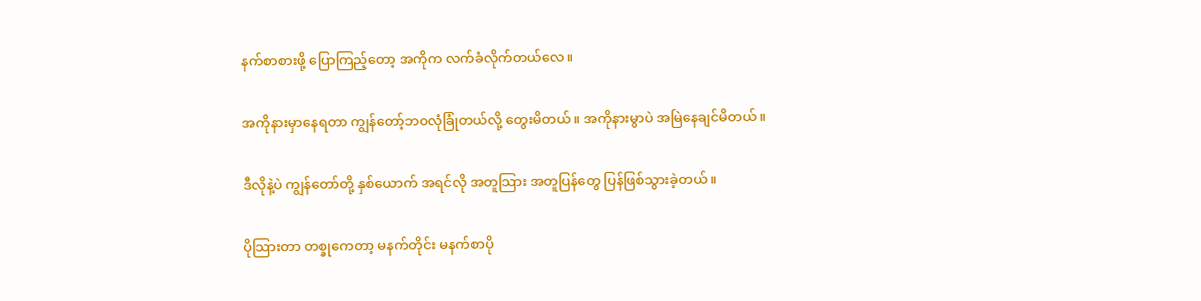နက်စာစားဖို့ ပြောကြည့်တော့ အကိုက လက်ခံလိုက်တယ်လေ။

အကိုနားမှာနေရတာ ကျွန်တော့်ဘ၀လုံခြုံတယ်လို့ တွေးမိတယ်။ အကိုနားမွာပဲ အမြဲနေချင်မိတယ်။

ဒီလိုနဲ့ပဲ ကျွန်တော်တို့ နှစ်ယောက် အရင်လို အတူသြား အတူပြန်တွေ ပြန်ဖြစ်သွားခဲ့တယ်။

ပိုသြားတာ တစ္ခုကေတာ့ မနက်တိုင်း မနက်စာပို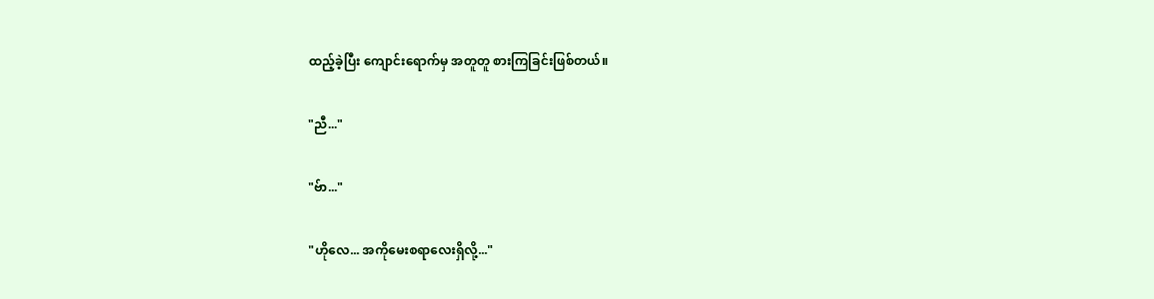ထည့်ခဲ့ပြီး ကျောင်းရောက်မှ အတူတူ စားကြခြင်းဖြစ်တယ်။

"ညီ..."

"ဗ်ာ..."

"ဟိုလေ... အကိုမေးစရာလေးရှိလို့..."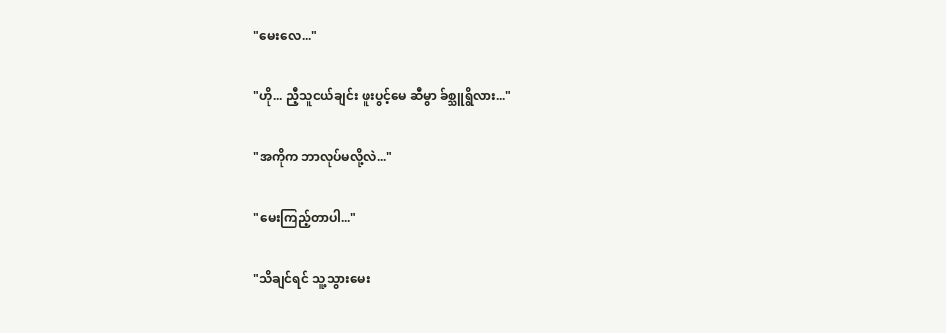"မေးလေ..."

"ဟို... ညီ့သူငယ်ချင်း ဖူးပွင့်မေ ဆီမွာ ခ်စ္သူရွိလား..."

"အကိုက ဘာလုပ်မလို့လဲ..."

"မေးကြည့်တာပါ..."

"သိချင်ရင် သူ့သွားမေး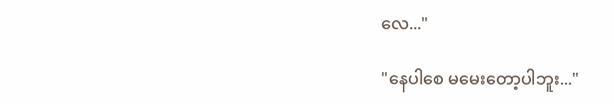လေ..."

"နေပါစေ မမေးတော့ပါဘူး..."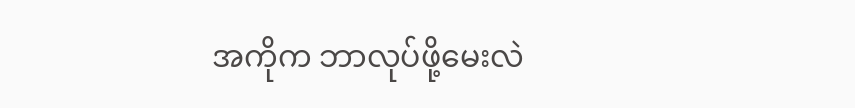အကိုက ဘာလုပ်ဖို့မေးလဲ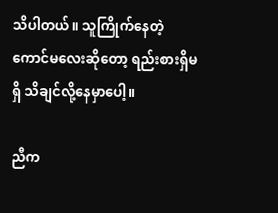သိပါတယ်။ သူကြိုက်နေတဲ့ကောင်မလေးဆိုတော့ ရည်းစားရှိမရှိ သိချင်လို့နေမှာပေါ့။

ညီက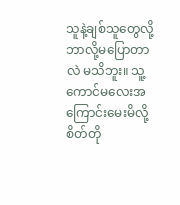သူနဲ့ချစ်သူတွေလို့ ဘာလို့မပြောတာလဲ မသိဘူး။ သူ့ကောင်မလေးအကြောင်းမေးမိလို့ စိတ်တို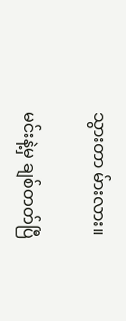သွားတာ မ်ားလား။

မင်းနဲ့မှ ချစ်တတ်ပြီ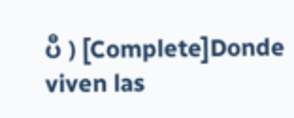ပီ ) [Complete]Donde viven las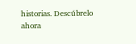historias. Descúbrelo ahora